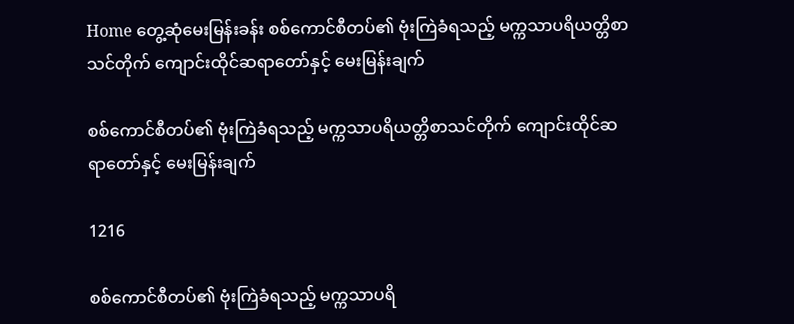Home တွေ့ဆုံမေးမြန်းခန်း စစ်ကောင်စီတပ်၏ ဗုံးကြဲခံရသည့် မက္ကသာပရိယတ္တိစာသင်တိုက် ကျောင်းထိုင်ဆရာတော်နှင့် မေးမြန်းချက်

စစ်ကောင်စီတပ်၏ ဗုံးကြဲခံရသည့် မက္ကသာပရိယတ္တိစာသင်တိုက် ကျောင်းထိုင်ဆရာတော်နှင့် မေးမြန်းချက်

1216

စစ်ကောင်စီတပ်၏ ဗုံးကြဲခံရသည့် မက္ကသာပရိ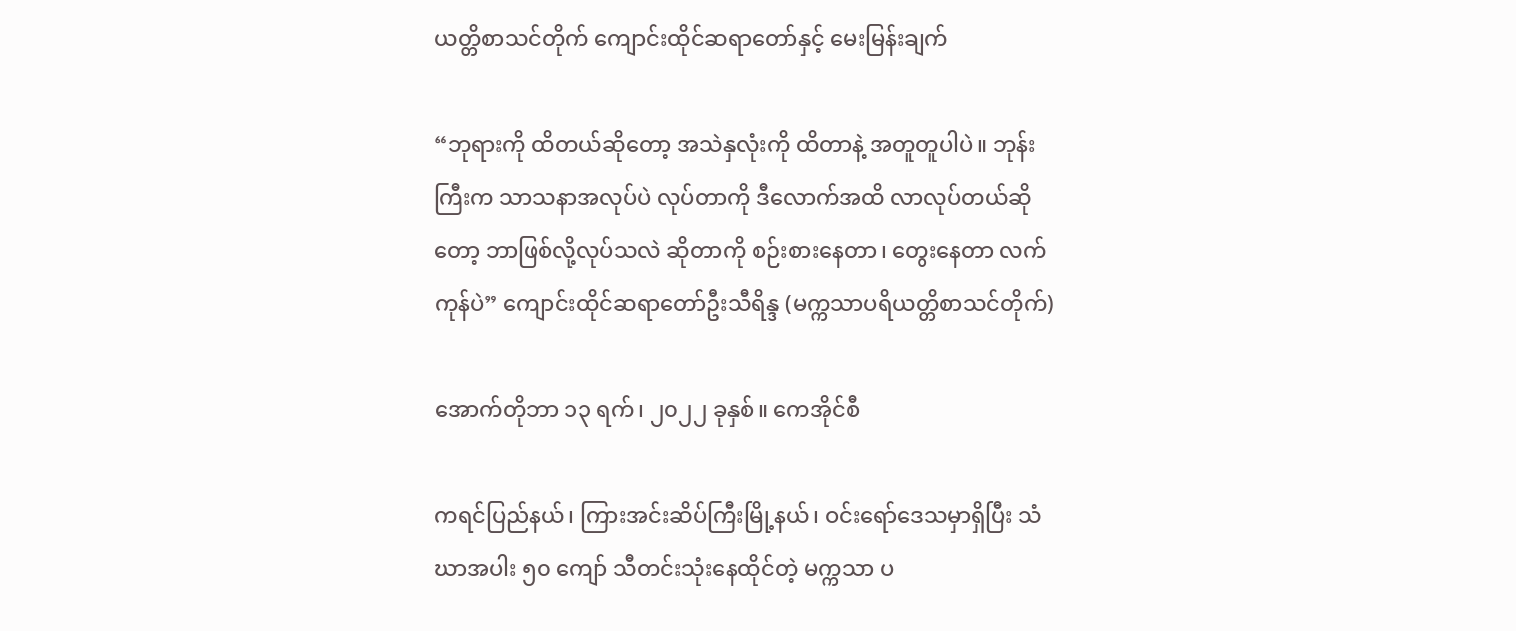ယတ္တိစာသင်တိုက် ကျောင်းထိုင်ဆရာတော်နှင့် မေးမြန်းချက်

“ဘုရားကို ထိတယ်ဆိုတော့ အသဲနှလုံးကို ထိတာနဲ့ အတူတူပါပဲ။ ဘုန်းကြီးက သာသနာအလုပ်ပဲ လုပ်တာကို ဒီလောက်အထိ လာလုပ်တယ်ဆိုတော့ ဘာဖြစ်လို့လုပ်သလဲ ဆိုတာကို စဉ်းစားနေတာ၊ တွေးနေတာ လက်ကုန်ပဲ” ကျောင်းထိုင်ဆရာတော်ဦးသီရိန္ဒ (မက္ကသာပရိယတ္တိစာသင်တိုက်)

အောက်တိုဘာ ၁၃ ရက်၊ ၂၀၂၂ ခုနှစ်။ ကေအိုင်စီ

ကရင်ပြည်နယ်၊ ကြားအင်းဆိပ်ကြီးမြို့နယ်၊ ဝင်းရော်ဒေသမှာရှိပြီး သံဃာအပါး ၅၀ ကျော် သီတင်းသုံးနေထိုင်တဲ့ မက္ကသာ ပ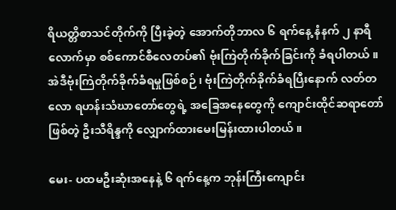ရိယတ္တိစာသင်တိုက်ကို ပြီးခဲ့တဲ့ အောက်တိုဘာလ ၆ ရက်နေ့ နံနက် ၂ နာရီလောက်မှာ စစ်ကောင်စီလေတပ်၏ ဗုံးကြဲတိုက်ခိုက်ခြင်းကို ခံရပါတယ်။ အဲဒီဗုံးကြဲတိုက်ခိုက်ခံရမှုဖြစ်စဉ်၊ ဗုံးကြဲတိုက်ခိုက်ခံရပြီးနောက် လတ်တလော ရဟန်းသံဃာတော်တွေရဲ့ အခြေအနေတွေကို ကျောင်းထိုင်ဆရာတော်ဖြစ်တဲ့ ဦးသီရိန္ဒကို လျှောက်ထားမေးမြန်းထားပါတယ်။

မေး- ပထမဦးဆုံးအနေနဲ့ ၆ ရက်နေ့က ဘုန်းကြီးကျောင်း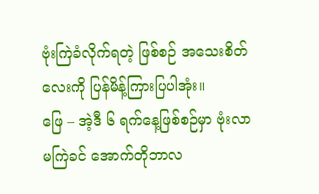ဗုံးကြဲခံလိုက်ရတဲ့ ဖြစ်စဉ် အသေးစိတ်လေးကို ပြန်မိန့်ကြားပြပါအုံး။
ဖြေ – အဲ့ဒီ ၆ ရက်နေ့ဖြစ်စဉ်မှာ ဗုံးလာမကြဲခင် အောက်တိုဘာလ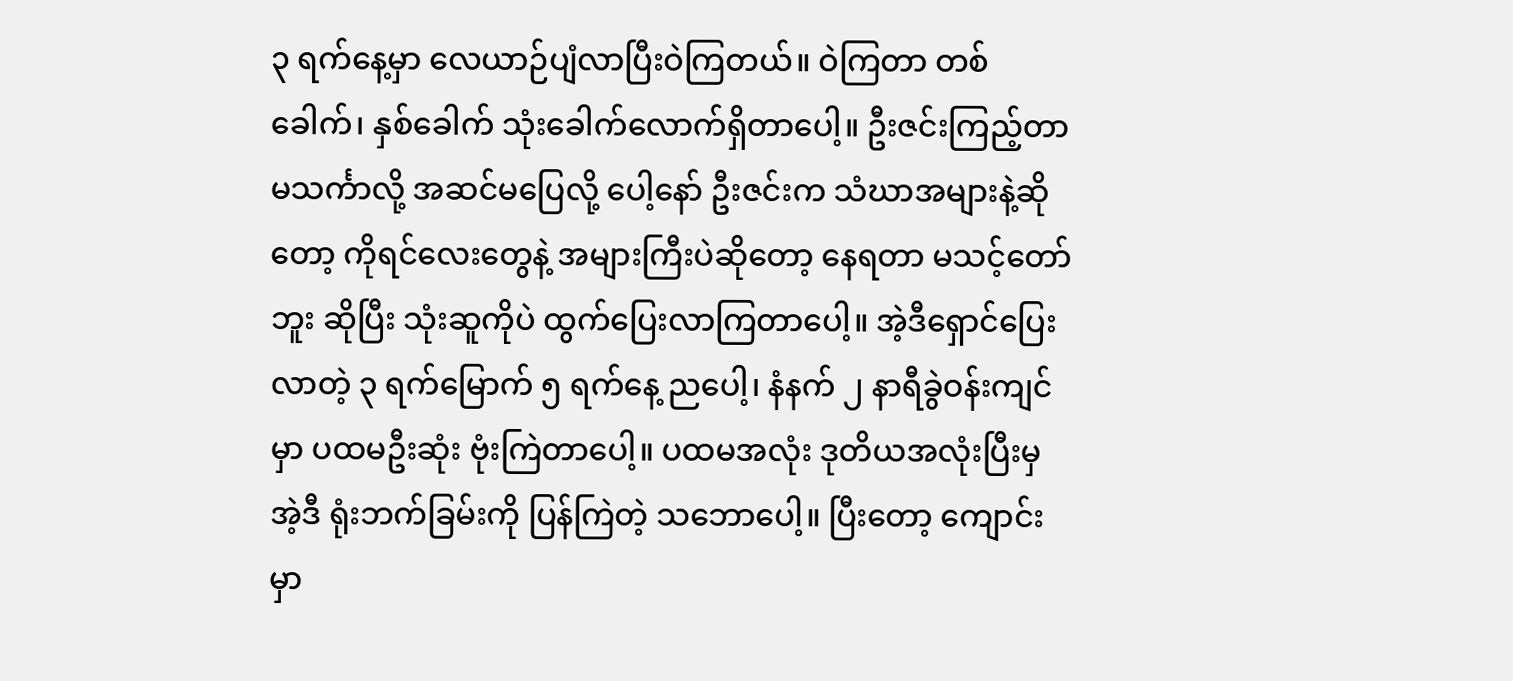၃ ရက်နေ့မှာ လေယာဉ်ပျံလာပြီးဝဲကြတယ်။ ဝဲကြတာ တစ်ခေါက်၊ နှစ်ခေါက် သုံးခေါက်လောက်ရှိတာပေါ့။ ဦးဇင်းကြည့်တာ မသင်္ကာလို့ အဆင်မပြေလို့ ပေါ့နော် ဦးဇင်းက သံဃာအများနဲ့ဆိုတော့ ကိုရင်လေးတွေနဲ့ အများကြီးပဲဆိုတော့ နေရတာ မသင့်တော်ဘူး ဆိုပြီး သုံးဆူကိုပဲ ထွက်ပြေးလာကြတာပေါ့။ အဲ့ဒီရှောင်ပြေးလာတဲ့ ၃ ရက်မြောက် ၅ ရက်နေ့ ညပေါ့၊ နံနက် ၂ နာရီခွဲဝန်းကျင်မှာ ပထမဦးဆုံး ဗုံးကြဲတာပေါ့။ ပထမအလုံး ဒုတိယအလုံးပြီးမှ အဲ့ဒီ ရုံးဘက်ခြမ်းကို ပြန်ကြဲတဲ့ သဘောပေါ့။ ပြီးတော့ ကျောင်းမှာ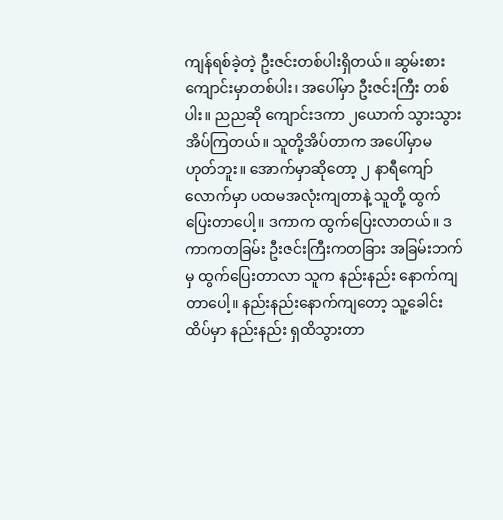ကျန်ရစ်ခဲ့တဲ့ ဦးဇင်းတစ်ပါးရှိတယ်။ ဆွမ်းစားကျောင်းမှာတစ်ပါး၊ အပေါ်မှာ ဦးဇင်းကြီး တစ်ပါး။ ညညဆို ကျောင်းဒကာ ၂ယောက် သွားသွားအိပ်ကြတယ်။ သူတို့အိပ်တာက အပေါ်မှာမ ဟုတ်ဘူး။ အောက်မှာဆိုတော့ ၂ နာရီကျော်လောက်မှာ ပထမအလုံးကျတာနဲ့ သူတို့ ထွက်ပြေးတာပေါ့။ ဒကာက ထွက်ပြေးလာတယ်။ ဒကာကတခြမ်း ဦးဇင်းကြီးကတခြား အခြမ်းဘက်မှ ထွက်ပြေးတာလာ သူက နည်းနည်း နောက်ကျတာပေါ့။ နည်းနည်းနောက်ကျတော့ သူ့ခေါင်းထိပ်မှာ နည်းနည်း ရှထိသွားတာ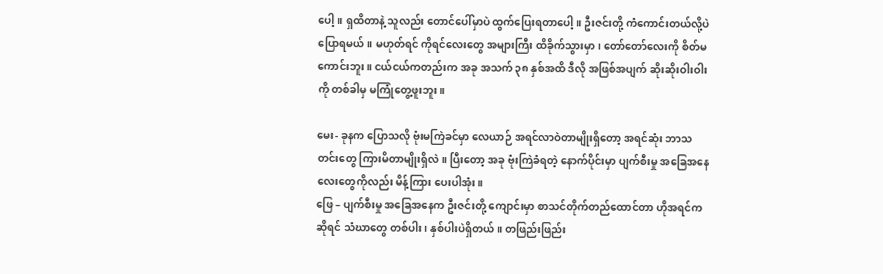ပေါ့။ ရှထိတာနဲ့ သူလည်း တောင်ပေါ်မှာပဲ ထွက်ပြေးရတာပေါ့။ ဦးဇင်းတို့ ကံကောင်းတယ်လို့ပဲ ပြောရမယ်။ မဟုတ်ရင် ကိုရင်လေးတွေ အများကြီး ထိခိုက်သွားမှာ၊ တော်တော်လေးကို စိတ်မကောင်းဘူး။ ငယ်ငယ်ကတည်းက အခု အသက် ၃၈ နှစ်အထိ ဒီလို အဖြစ်အပျက် ဆိုးဆိုးဝါးဝါးကို တစ်ခါမှ မကြုံတွေ့ဖူးဘူး။

မေး- ခုနက ပြောသလို ဗုံးမကြဲခင်မှာ လေယာဉ် အရင်လာဝဲတာမျိုးရှိတော့ အရင်ဆုံး ဘာသတင်းတွေ ကြားမိတာမျိုးရှိလဲ။ ပြီးတော့ အခု ဗုံးကြဲခံရတဲ့ နောက်ပိုင်းမှာ ပျက်စီးမှု အခြေအနေလေးတွေကိုလည်း မိန့်ကြား ပေးပါအုံး။
ဖြေ – ပျက်စီးမှု အခြေအနေက ဦးဇင်းတို့ ကျောင်းမှာ စာသင်တိုက်တည်ထောင်တာ ဟိုအရင်ကဆိုရင် သံဃာတွေ တစ်ပါး၊ နှစ်ပါးပဲရှိတယ်။ တဖြည်းဖြည်း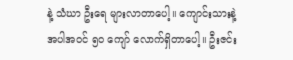နဲ့ သံဃာ ဦးရေ များလာတာပေါ့။ ကျောင်းသားနဲ့ အပါအဝင် ၅၀ ကျော် လောက်ရှိတာပေါ့။ ဦးဇင်း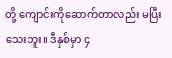တို့ ကျောင်းကိုဆောက်တာလည်း မပြီးသေးဘူး။ ဒီနှစ်မှာ ၄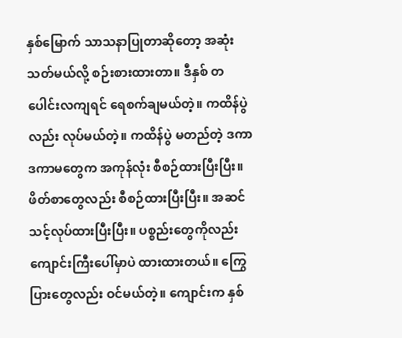နှစ်မြောက် သာသနာပြုတာဆိုတော့ အဆုံးသတ်မယ်လို့ စဉ်းစားထားတာ။ ဒီနှစ် တပေါင်းလကျရင် ရေစက်ချမယ်တဲ့။ ကထိန်ပွဲလည်း လုပ်မယ်တဲ့။ ကထိန်ပွဲ မတည်တဲ့ ဒကာ ဒကာမတွေက အကုန်လုံး စီစဉ်ထားပြီးပြီး။ ဖိတ်စာတွေလည်း စီစဉ်ထားပြီးပြီး။ အဆင်သင့်လုပ်ထားပြီးပြီး။ ပစ္စည်းတွေကိုလည်း ကျောင်းကြီးပေါ်မှာပဲ ထားထားတယ်။ ကြွေပြားတွေလည်း ဝင်မယ်တဲ့။ ကျောင်းက နှစ်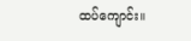ထပ်ကျောင်း။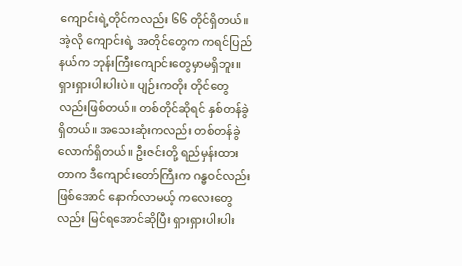ကျောင်းရဲ့တိုင်ကလည်း ၆၆ တိုင်ရှိတယ်။ အဲ့လို ကျောင်းရဲ့ အတိုင်တွေက ကရင်ပြည်နယ်က ဘုန်းကြီးကျောင်းတွေမှာမရှိဘူး။ ရှားရှားပါးပါးပဲ။ ပျဉ်းကတိုး တိုင်တွေလည်းဖြစ်တယ်။ တစ်တိုင်ဆိုရင် နှစ်တန်ခွဲရှိတယ်။ အသေးဆုံးကလည်း တစ်တန်ခွဲလောက်ရှိတယ်။ ဦးဇင်းတို့ ရည်မှန်းထားတာက ဒီကျောင်းတော်ကြီးက ဂန္ဓဝင်လည်းဖြစ်အောင် နောက်လာမယ့် ကလေးတွေလည်း မြင်ရအောင်ဆိုပြီး ရှားရှားပါးပါး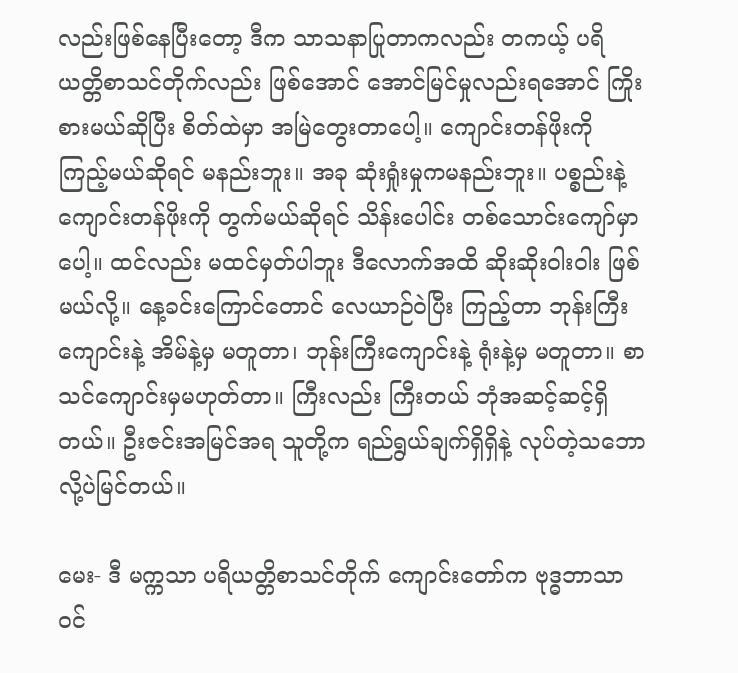လည်းဖြစ်နေပြီးတော့ ဒီက သာသနာပြုတာကလည်း တကယ့် ပရိယတ္တိစာသင်တိုက်လည်း ဖြစ်အောင် အောင်မြင်မှုလည်းရအောင် ကြိုးစားမယ်ဆိုပြီး စိတ်ထဲမှာ အမြဲတွေးတာပေါ့။ ကျောင်းတန်ဖိုးကို ကြည့်မယ်ဆိုရင် မနည်းဘူး။ အခု ဆုံးရှုံးမှုကမနည်းဘူး။ ပစ္စည်းနဲ့ ကျောင်းတန်ဖိုးကို တွက်မယ်ဆိုရင် သိန်းပေါင်း တစ်သောင်းကျော်မှာပေါ့။ ထင်လည်း မထင်မှတ်ပါဘူး ဒီလောက်အထိ ဆိုးဆိုးဝါးဝါး ဖြစ်မယ်လို့။ နေ့ခင်းကြောင်တောင် လေယာဉ်ဝဲပြီး ကြည့်တာ ဘုန်းကြီးကျောင်းနဲ့ အိမ်နဲ့မှ မတူတာ၊ ဘုန်းကြီးကျောင်းနဲ့ ရုံးနဲ့မှ မတူတာ။ စာသင်ကျောင်းမှမဟုတ်တာ။ ကြီးလည်း ကြီးတယ် ဘုံအဆင့်ဆင့်ရှိတယ်။ ဦးဇင်းအမြင်အရ သူတို့က ရည်ရွယ်ချက်ရှိရှိနဲ့ လုပ်တဲ့သဘောလို့ပဲမြင်တယ်။

မေး- ဒီ မက္ကသာ ပရိယတ္တိစာသင်တိုက် ကျောင်းတော်က ဗုဒ္ဓဘာသာဝင်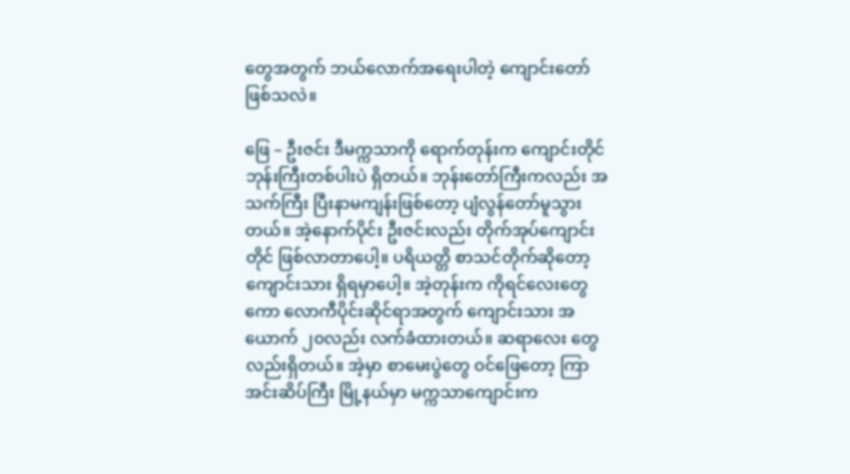တွေအတွက် ဘယ်လောက်အရေးပါတဲ့ ကျောင်းတော်ဖြစ်သလဲ။

ဖြေ – ဦးဇင်း ဒီမက္ကသာကို ရောက်တုန်းက ကျောင်းတိုင် ဘုန်းကြီးတစ်ပါးပဲ ရှိတယ်။ ဘုန်းတော်ကြီးကလည်း အသက်ကြီး ပြီးနာမကျန်းဖြစ်တော့ ပျံလွန်တော်မူသွားတယ်။ အဲ့နောက်ပိုင်း ဦးဇင်းလည်း တိုက်အုပ်ကျောင်း တိုင် ဖြစ်လာတာပေါ့။ ပရိယတ္တိ စာသင်တိုက်ဆိုတော့ ကျောင်းသား ရှိရမှာပေါ့။ အဲ့တုန်းက ကိုရင်လေးတွေ ကော လောကီပိုင်းဆိုင်ရာအတွက် ကျောင်းသား အယောက် ၂၀လည်း လက်ခံထားတယ်။ ဆရာလေး တွေလည်းရှိတယ်။ အဲ့မှာ စာမေးပွဲတွေ ဝင်ဖြေတော့ ကြာအင်းဆိပ်ကြီး မြို့နယ်မှာ မက္ကသာကျောင်းက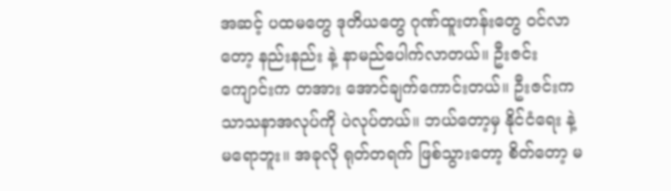အဆင့် ပထမတွေ ဒုတိယတွေ ဂုဏ်ထူးတန်းတွေ ဝင်လာတော့ နည်းနည်း နဲ့ နာမည်ပေါက်လာတယ်။ ဦးဇင်းကျောင်းက တအား အောင်ချက်ကောင်းတယ်။ ဦးဇင်းက သာသနာအလုပ်ကို ပဲလုပ်တယ်။ ဘယ်တော့မှ နိုင်ငံရေး နဲ့ မရောဘူး။ အခုလို ရုတ်တရက် ဖြစ်သွားတော့ စိတ်တော့ မ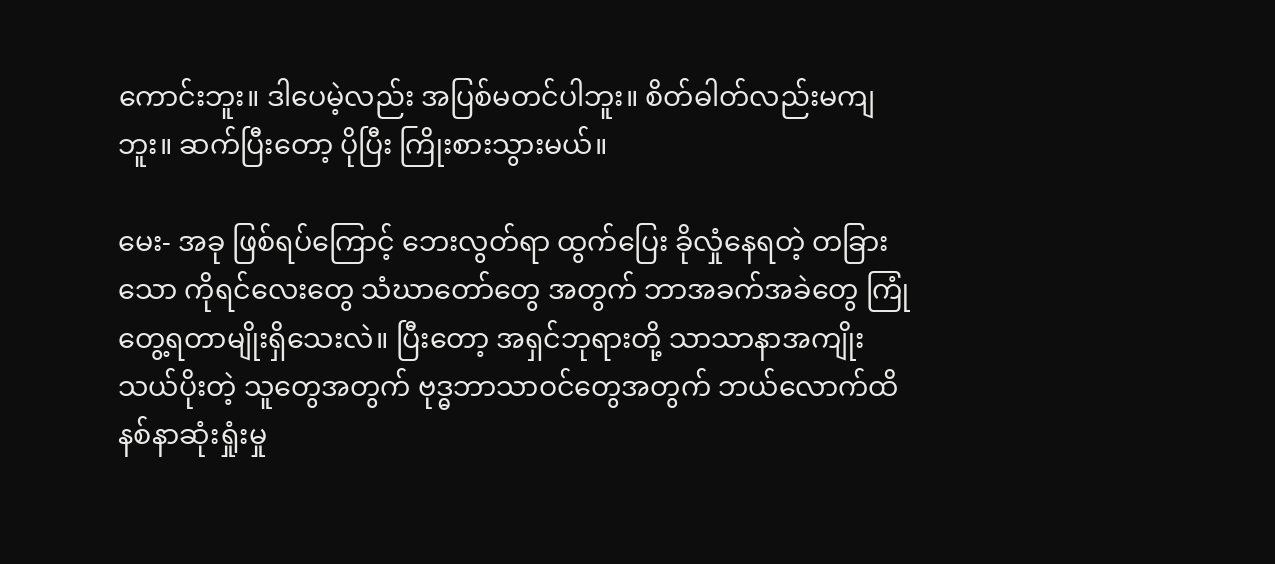ကောင်းဘူး။ ဒါပေမဲ့လည်း အပြစ်မတင်ပါဘူး။ စိတ်ဓါတ်လည်းမကျဘူး။ ဆက်ပြီးတော့ ပိုပြီး ကြိုးစားသွားမယ်။

မေး- အခု ဖြစ်ရပ်ကြောင့် ဘေးလွတ်ရာ ထွက်ပြေး ခိုလှုံနေရတဲ့ တခြားသော ကိုရင်လေးတွေ သံဃာတော်တွေ အတွက် ဘာအခက်အခဲတွေ ကြုံတွေ့ရတာမျိုးရှိသေးလဲ။ ပြီးတော့ အရှင်ဘုရားတို့ သာသာနာအကျိုး သယ်ပိုးတဲ့ သူတွေအတွက် ဗုဒ္ဓဘာသာဝင်တွေအတွက် ဘယ်လောက်ထိ နစ်နာဆုံးရှုံးမှု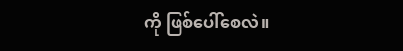ကို ဖြစ်ပေါ်စေလဲ။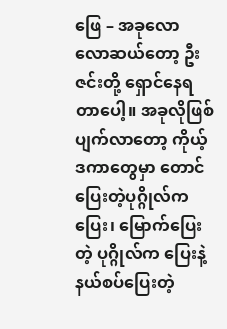ဖြေ – အခုလောလောဆယ်တော့ ဦးဇင်းတို့ ရှောင်နေရတာပေါ့။ အခုလိုဖြစ်ပျက်လာတော့ ကိုယ့်ဒကာတွေမှာ တောင်ပြေးတဲ့ပုဂ္ဂိုလ်ကပြေး၊ မြောက်ပြေးတဲ့ ပုဂ္ဂိုလ်က ပြေးနဲ့ နယ်စပ်ပြေးတဲ့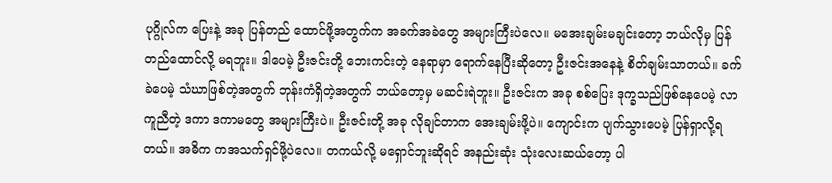ပုဂ္ဂိုလ်က ပြေးနဲ့ အခု ပြန်တည် ထောင်ဖို့အတွက်က အခက်အခဲတွေ အများကြီးပဲလေ။ မအေးချမ်းမချင်းတော့ ဘယ်လိုမှ ပြန်တည်ထောင်လို့ မရဘူး။ ဒါပေမဲ့ ဦးဇင်းတို့ ဘေးကင်းတဲ့ နေရာမှာ ရောက်နေပြီးဆိုတော့ ဦးဇင်းအနေနဲ့ စိတ်ချမ်းသာတယ်။ ခက်ခဲပေမဲ့ သံဃာဖြစ်တဲ့အတွက် ဘုန်းကံရှိတဲ့အတွက် ဘယ်တော့မှ မဆင်းရဲဘူး။ ဦးဇင်းက အခု စစ်ပြေး ဒုက္ခသည်ဖြစ်နေပေမဲ့ လာကူညီတဲ့ ဒကာ ဒကာမတွေ အများကြီးပဲ။ ဦးဇင်းတို့ အခု လိုချင်တာက အေးချမ်းဖို့ပဲ။ ကျောင်းက ပျက်သွားပေမဲ့ ပြန်ရှာလို့ရတယ်။ အဓိက ကအသက်ရှင်ဖို့ပဲလေ။ တကယ်လို့ မရှောင်ဘူးဆိုရင် အနည်းဆုံး သုံးလေးဆယ်တော့ ပါ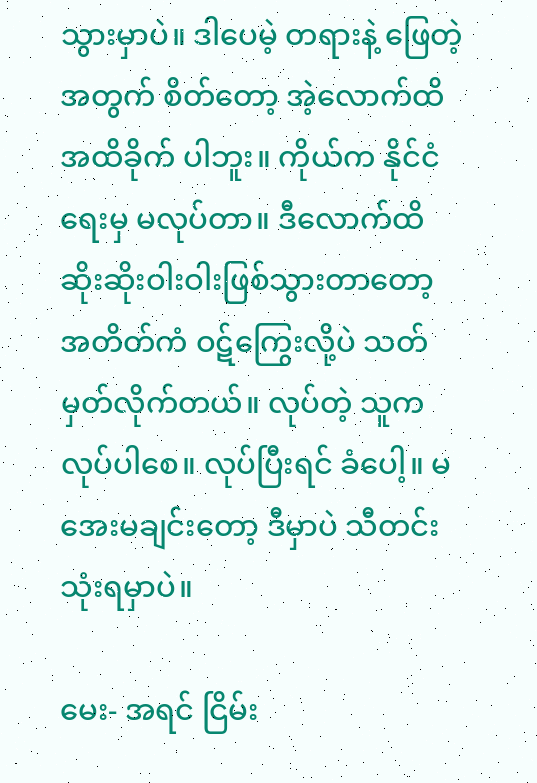သွားမှာပဲ။ ဒါပေမဲ့ တရားနဲ့ ဖြေတဲ့အတွက် စိတ်တော့ အဲ့လောက်ထိ အထိခိုက် ပါဘူး။ ကိုယ်က နိုင်ငံရေးမှ မလုပ်တာ။ ဒီလောက်ထိ ဆိုးဆိုးဝါးဝါးဖြစ်သွားတာတော့ အတိတ်ကံ ဝဋ်ကြွေးလို့ပဲ သတ်မှတ်လိုက်တယ်။ လုပ်တဲ့ သူက လုပ်ပါစေ။ လုပ်ပြီးရင် ခံပေါ့။ မအေးမချင်းတော့ ဒီမှာပဲ သီတင်းသုံးရမှာပဲ။

မေး- အရင် ငြိမ်း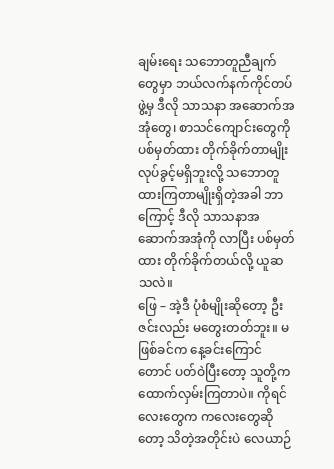ချမ်းရေး သဘောတူညီချက်တွေမှာ ဘယ်လက်နက်ကိုင်တပ်ဖွဲ့မှ ဒီလို သာသနာ အဆောက်အအုံတွေ၊ စာသင်ကျောင်းတွေကို ပစ်မှတ်ထား တိုက်ခိုက်တာမျိုး လုပ်ခွင့်မရှိဘူးလို့ သဘောတူထားကြတာမျိုးရှိတဲ့အခါ ဘာကြောင့် ဒီလို သာသနာအဆောက်အအုံကို လာပြီး ပစ်မှတ်ထား တိုက်ခိုက်တယ်လို့ ယူဆသလဲ။
ဖြေ – အဲ့ဒီ ပုံစံမျိုးဆိုတော့ ဦးဇင်းလည်း မတွေးတတ်ဘူး။ မဖြစ်ခင်က နေ့ခင်းကြောင်တောင် ပတ်ဝဲပြီးတော့ သူတို့က ထောက်လှမ်းကြတာပဲ။ ကိုရင်လေးတွေက ကလေးတွေဆိုတော့ သိတဲ့အတိုင်းပဲ လေယာဉ်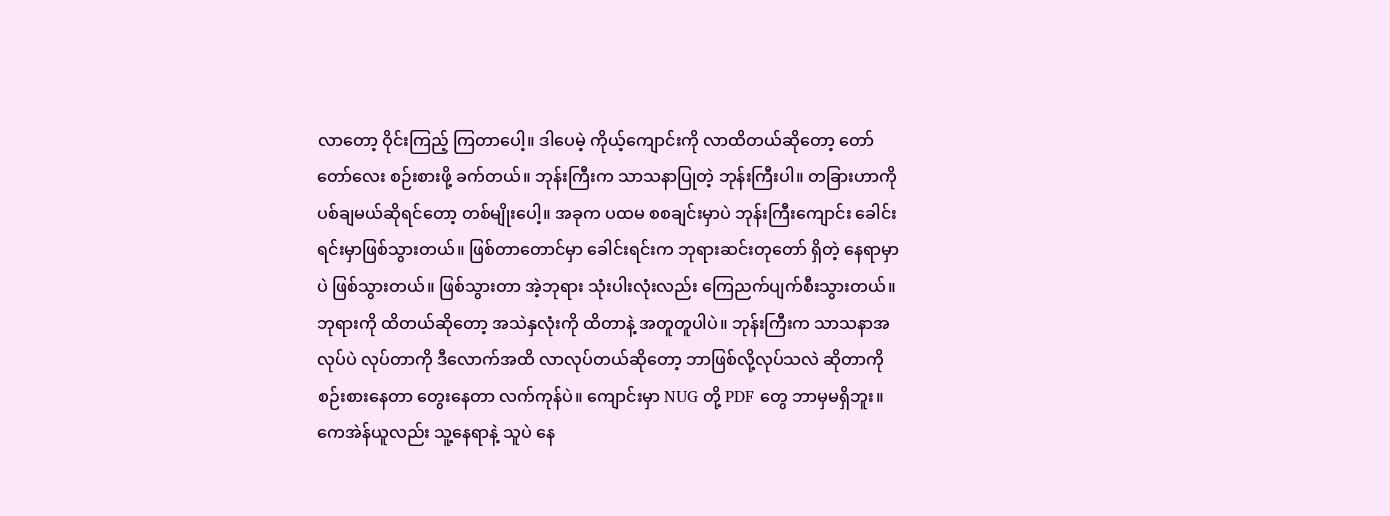လာတော့ ဝိုင်းကြည့် ကြတာပေါ့။ ဒါပေမဲ့ ကိုယ့်ကျောင်းကို လာထိတယ်ဆိုတော့ တော်တော်လေး စဉ်းစားဖို့ ခက်တယ်။ ဘုန်းကြီးက သာသနာပြုတဲ့ ဘုန်းကြီးပါ။ တခြားဟာကို ပစ်ချမယ်ဆိုရင်တော့ တစ်မျိုးပေါ့။ အခုက ပထမ စစချင်းမှာပဲ ဘုန်းကြီးကျောင်း ခေါင်းရင်းမှာဖြစ်သွားတယ်။ ဖြစ်တာတောင်မှာ ခေါင်းရင်းက ဘုရားဆင်းတုတော် ရှိတဲ့ နေရာမှာပဲ ဖြစ်သွားတယ်။ ဖြစ်သွားတာ အဲ့ဘုရား သုံးပါးလုံးလည်း ကြေညက်ပျက်စီးသွားတယ်။ ဘုရားကို ထိတယ်ဆိုတော့ အသဲနှလုံးကို ထိတာနဲ့ အတူတူပါပဲ။ ဘုန်းကြီးက သာသနာအလုပ်ပဲ လုပ်တာကို ဒီလောက်အထိ လာလုပ်တယ်ဆိုတော့ ဘာဖြစ်လို့လုပ်သလဲ ဆိုတာကို စဉ်းစားနေတာ တွေးနေတာ လက်ကုန်ပဲ။ ကျောင်းမှာ NUG တို့ PDF တွေ ဘာမှမရှိဘူး။ ကေအဲန်ယူလည်း သူ့နေရာနဲ့ သူပဲ နေ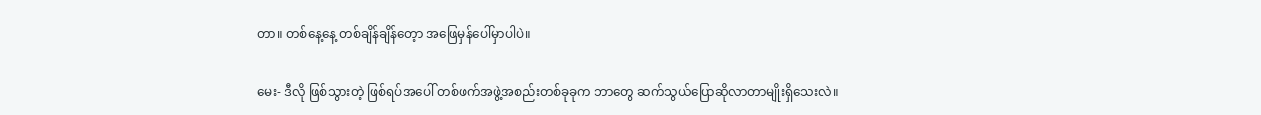တာ။ တစ်နေ့နေ့ တစ်ချိန်ချိန်တေ့ာ အဖြေမှန်ပေါ်မှာပါပဲ။

မေး- ဒီလို ဖြစ်သွားတဲ့ ဖြစ်ရပ်အပေါ် တစ်ဖက်အဖွဲ့အစည်းတစ်ခုခုက ဘာတွေ ဆက်သွယ်ပြောဆိုလာတာမျိုးရှိသေးလဲ။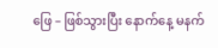ဖြေ – ဖြစ်သွားပြီး နောက်နေ့ မနက်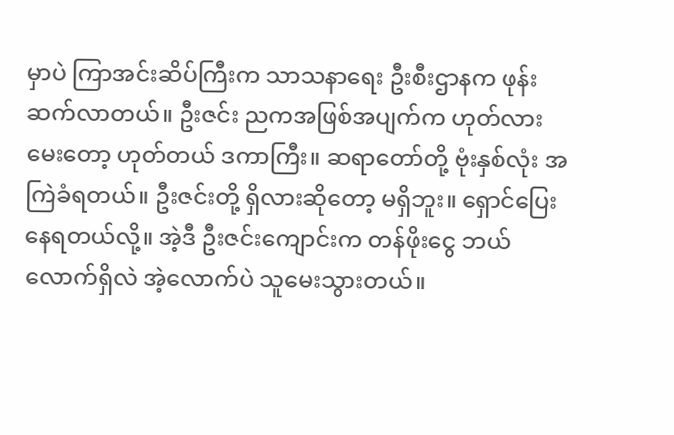မှာပဲ ကြာအင်းဆိပ်ကြီးက သာသနာရေး ဦးစီးဌာနက ဖုန်းဆက်လာတယ်။ ဦးဇင်း ညကအဖြစ်အပျက်က ဟုတ်လားမေးတော့ ဟုတ်တယ် ဒကာကြီး။ ဆရာတော်တို့ ဗုံးနှစ်လုံး အကြဲခံရတယ်။ ဦးဇင်းတို့ ရှိလားဆိုတော့ မရှိဘူး။ ရှောင်ပြေးနေရတယ်လို့။ အဲ့ဒီ ဦးဇင်းကျောင်းက တန်ဖိုးငွေ ဘယ်လောက်ရှိလဲ အဲ့လောက်ပဲ သူမေးသွားတယ်။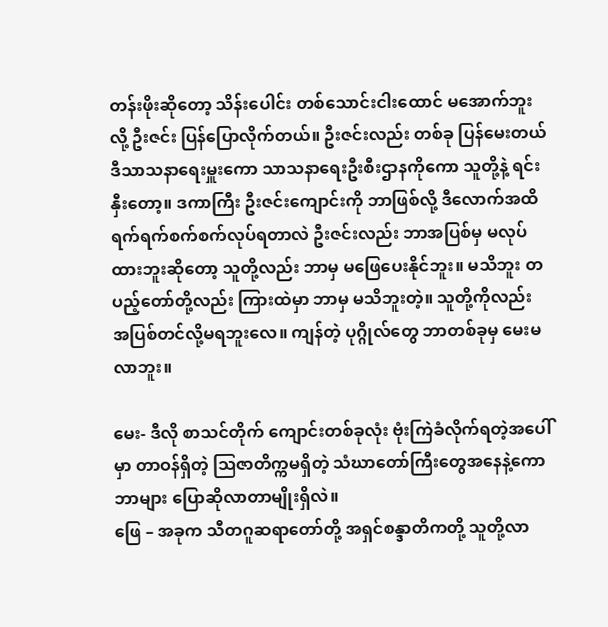တန်းဖိုးဆိုတော့ သိန်းပေါင်း တစ်သောင်းငါးထောင် မအောက်ဘူးလို့ ဦးဇင်း ပြန်ပြောလိုက်တယ်။ ဦးဇင်းလည်း တစ်ခု ပြန်မေးတယ် ဒီသာသနာရေးမှူးကော သာသနာရေးဦးစီးဌာနကိုကော သူတို့နဲ့ ရင်းနှီးတော့။ ဒကာကြီး ဦးဇင်းကျောင်းကို ဘာဖြစ်လို့ ဒီလောက်အထိ ရက်ရက်စက်စက်လုပ်ရတာလဲ ဦးဇင်းလည်း ဘာအပြစ်မှ မလုပ်ထားဘူးဆိုတော့ သူတို့လည်း ဘာမှ မဖြေပေးနိုင်ဘူး။ မသိဘူး တပည့်တော်တို့လည်း ကြားထဲမှာ ဘာမှ မသိဘူးတဲ့။ သူတို့ကိုလည်း အပြစ်တင်လို့မရဘူးလေ။ ကျန်တဲ့ ပုဂ္ဂိုလ်တွေ ဘာတစ်ခုမှ မေးမလာဘူး။

မေး- ဒီလို စာသင်တိုက် ကျောင်းတစ်ခုလုံး ဗုံးကြဲခံလိုက်ရတဲ့အပေါ်မှာ တာဝန်ရှိတဲ့ ဩဇာတိက္ကမရှိတဲ့ သံဃာတော်ကြီးတွေအနေနဲ့ကော ဘာများ ပြောဆိုလာတာမျိုးရှိလဲ။
ဖြေ – အခုက သီတဂူဆရာတော်တို့ အရှင်စန္ဒာတိကတို့ သူတို့လာ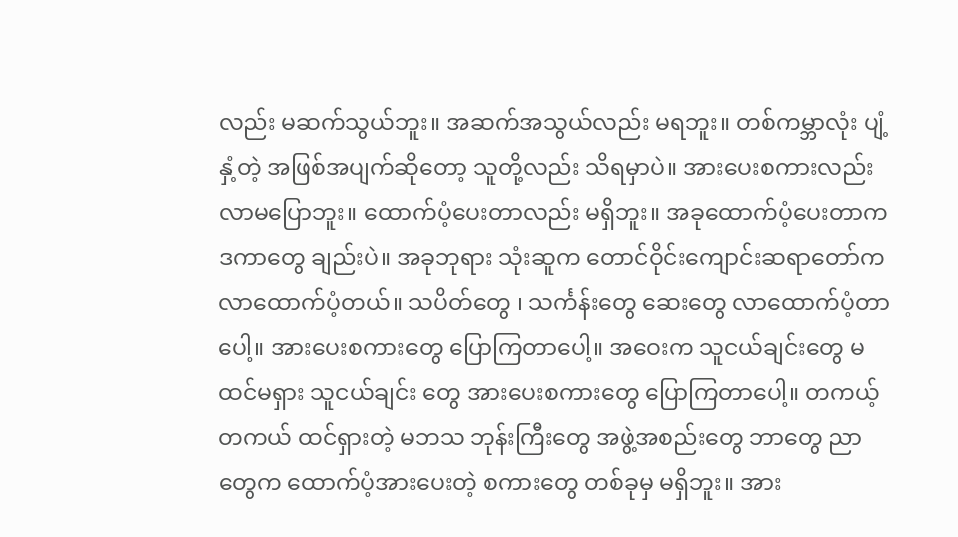လည်း မဆက်သွယ်ဘူး။ အဆက်အသွယ်လည်း မရဘူး။ တစ်ကမ္ဘာလုံး ပျံ့နှံ့တဲ့ အဖြစ်အပျက်ဆိုတော့ သူတို့လည်း သိရမှာပဲ။ အားပေးစကားလည်း လာမပြောဘူး။ ထောက်ပံ့ပေးတာလည်း မရှိဘူး။ အခုထောက်ပံ့ပေးတာက ဒကာတွေ ချည်းပဲ။ အခုဘုရား သုံးဆူက တောင်ဝိုင်းကျောင်းဆရာတော်က လာထောက်ပံ့တယ်။ သပိတ်တွေ ၊ သင်္ကန်းတွေ ဆေးတွေ လာထောက်ပံ့တာပေါ့။ အားပေးစကားတွေ ပြောကြတာပေါ့။ အဝေးက သူငယ်ချင်းတွေ မထင်မရှား သူငယ်ချင်း တွေ အားပေးစကားတွေ ပြောကြတာပေါ့။ တကယ့်တကယ် ထင်ရှားတဲ့ မဘသ ဘုန်းကြီးတွေ အဖွဲ့အစည်းတွေ ဘာတွေ ညာတွေက ထောက်ပံ့အားပေးတဲ့ စကားတွေ တစ်ခုမှ မရှိဘူး။ အား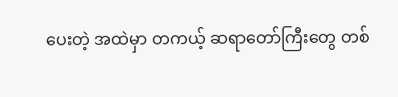ပေးတဲ့ အထဲမှာ တကယ့် ဆရာတော်ကြီးတွေ တစ်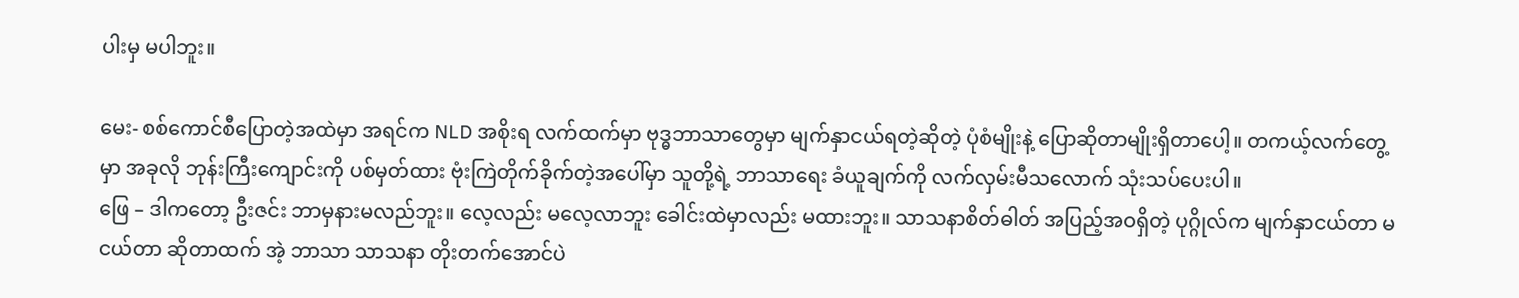ပါးမှ မပါဘူး။

မေး- စစ်ကောင်စီပြောတဲ့အထဲမှာ အရင်က NLD အစိုးရ လက်ထက်မှာ ဗုဒ္ဓဘာသာတွေမှာ မျက်နှာငယ်ရတဲ့ဆိုတဲ့ ပုံစံမျိုးနဲ့ ပြောဆိုတာမျိုးရှိတာပေါ့။ တကယ့်လက်တွေ့မှာ အခုလို ဘုန်းကြီးကျောင်းကို ပစ်မှတ်ထား ဗုံးကြဲတိုက်ခိုက်တဲ့အပေါ်မှာ သူတို့ရဲ့ ဘာသာရေး ခံယူချက်ကို လက်လှမ်းမီသလောက် သုံးသပ်ပေးပါ။
ဖြေ – ဒါကတော့ ဦးဇင်း ဘာမှနားမလည်ဘူး။ လေ့လည်း မလေ့လာဘူး ခေါင်းထဲမှာလည်း မထားဘူး။ သာသနာစိတ်ဓါတ် အပြည့်အဝရှိတဲ့ ပုဂ္ဂိုလ်က မျက်နှာငယ်တာ မငယ်တာ ဆိုတာထက် အဲ့ ဘာသာ သာသနာ တိုးတက်အောင်ပဲ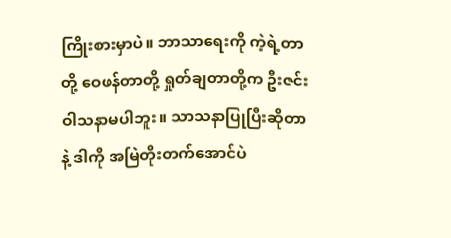ကြိုးစားမှာပဲ။ ဘာသာရေးကို ကဲ့ရဲ့တာတို့ ဝေဖန်တာတို့ ရှုတ်ချတာတို့က ဦးဇင်းဝါသနာမပါဘူး။ သာသနာပြုပြီးဆိုတာနဲ့ ဒါကို အမြဲတိုးတက်အောင်ပဲ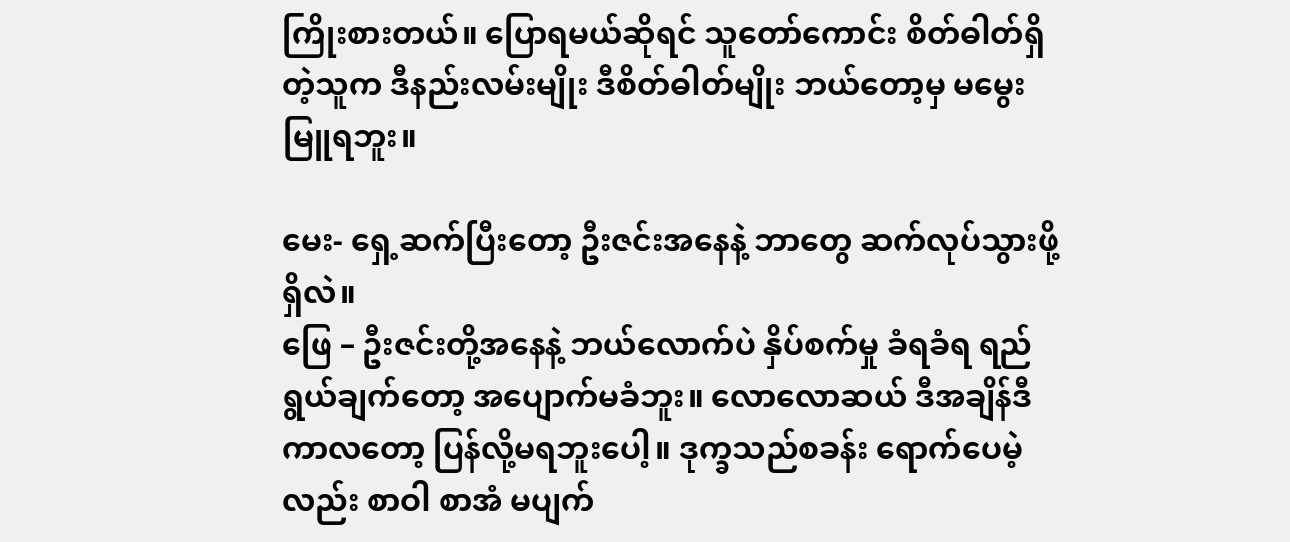ကြိုးစားတယ်။ ပြောရမယ်ဆိုရင် သူတော်ကောင်း စိတ်ဓါတ်ရှိတဲ့သူက ဒီနည်းလမ်းမျိုး ဒီစိတ်ဓါတ်မျိုး ဘယ်တော့မှ မမွေးမြူရဘူး။

မေး- ရှေ့ဆက်ပြီးတော့ ဦးဇင်းအနေနဲ့ ဘာတွေ ဆက်လုပ်သွားဖို့ရှိလဲ။
ဖြေ – ဦးဇင်းတို့အနေနဲ့ ဘယ်လောက်ပဲ နှိပ်စက်မှု ခံရခံရ ရည်ရွယ်ချက်တော့ အပျောက်မခံဘူး။ လောလောဆယ် ဒီအချိန်ဒီကာလတော့ ပြန်လို့မရဘူးပေါ့။ ဒုက္ခသည်စခန်း ရောက်ပေမဲ့လည်း စာဝါ စာအံ မပျက်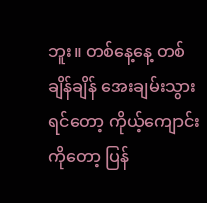ဘူး။ တစ်နေ့နေ့ တစ်ချိန်ချိန် အေးချမ်းသွားရင်တော့ ကိုယ့်ကျောင်းကိုတော့ ပြန်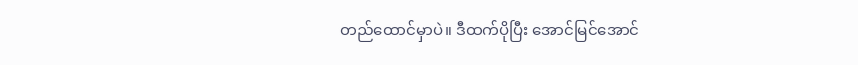တည်ထောင်မှာပဲ။ ဒီထက်ပိုပြီး အောင်မြင်အောင်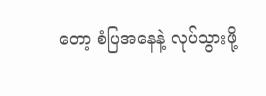တော့ စံပြအနေနဲ့ လုပ်သွားဖို့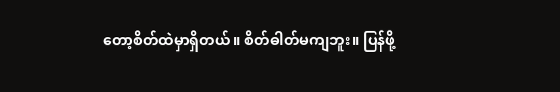တော့စိတ်ထဲမှာရှိတယ်။ စိတ်ဓါတ်မကျဘူး။ ပြန်ဖို့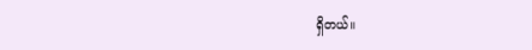ရှိတယ်။